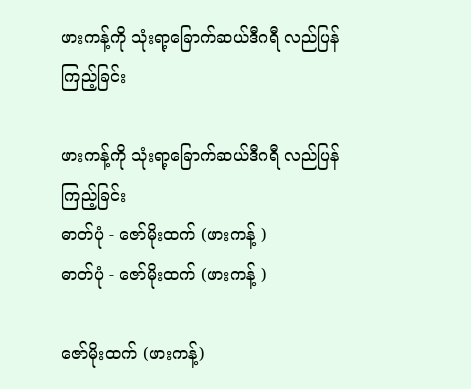ဖားကန့်ကို သုံးရာ့ခြောက်ဆယ်ဒီဂရီ လည်ပြန်ကြည့်ခြင်း

ဖားကန့်ကို သုံးရာ့ခြောက်ဆယ်ဒီဂရီ လည်ပြန်ကြည့်ခြင်း
ဓာတ်ပုံ - ဇော်မိုးထက် (ဖားကန့် )
ဓာတ်ပုံ - ဇော်မိုးထက် (ဖားကန့် )

ဇော်မိုးထက် (ဖားကန့်)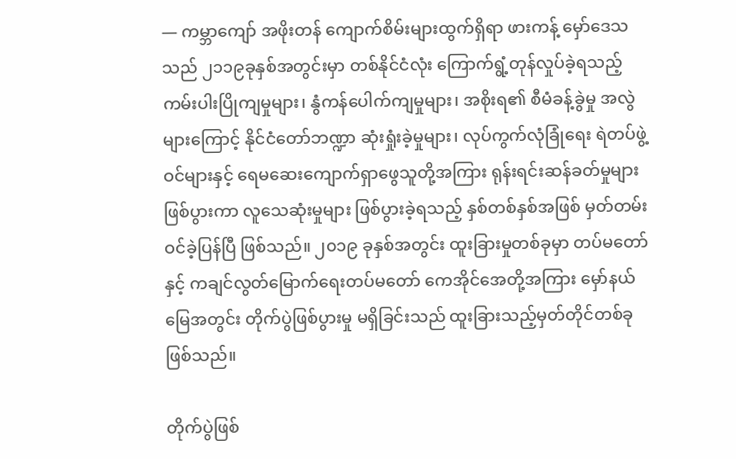— ကမ္ဘာကျော် အဖိုးတန် ကျောက်စိမ်းများထွက်ရှိရာ ဖားကန့် မှော်ဒေသသည် ၂၁၁၉ခုနှစ်အတွင်းမှာ တစ်နိုင်ငံလုံး ကြောက်ရွံ့တုန်လှုပ်ခဲ့ရသည့် ကမ်းပါးပြိုကျမှုများ၊ နွံကန်ပေါက်ကျမှုများ၊ အစိုးရ၏ စီမံခန့်ခွဲမှု အလွဲများကြောင့် နိုင်ငံတော်ဘဏ္ဍာ ဆုံးရှုံးခဲ့မှုများ၊ လုပ်ကွက်လုံခြုံရေး ရဲတပ်ဖွဲ့ဝင်များနှင့် ရေမဆေးကျောက်ရှာဖွေသူတို့အကြား ရုန်းရင်းဆန်ခတ်မှုများ ဖြစ်ပွားကာ လူသေဆုံးမှုများ ဖြစ်ပွားခဲ့ရသည့် နှစ်တစ်နှစ်အဖြစ် မှတ်တမ်းဝင်ခဲ့ပြန်ပြီ ဖြစ်သည်။ ၂၀၁၉ ခုနှစ်အတွင်း ထူးခြားမှုတစ်ခုမှာ တပ်မတော်နှင့် ကချင်လွတ်မြောက်ရေးတပ်မတော် ကေအိုင်အေတို့အကြား မှော်နယ်မြေအတွင်း တိုက်ပွဲဖြစ်ပွားမှု မရှိခြင်းသည် ထူးခြားသည့်မှတ်တိုင်တစ်ခု ဖြစ်သည်။

တိုက်ပွဲဖြစ်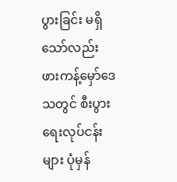ပွားခြင်း မရှိသော်လည်း ဖားကန့်မှော်ဒေသတွင် စီးပွားရေးလုပ်ငန်းများ ပုံမှန်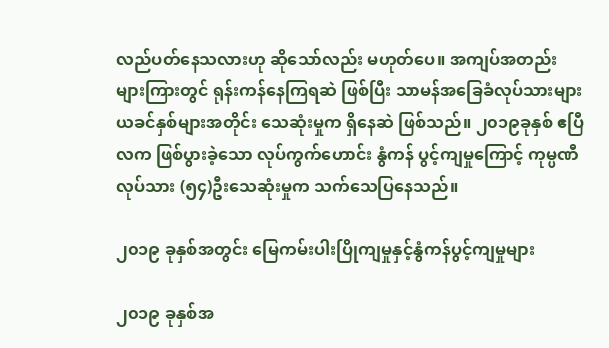လည်ပတ်နေသလားဟု ဆိုသော်လည်း မဟုတ်ပေ။ အကျပ်အတည်းများကြားတွင် ရုန်းကန်နေကြရဆဲ ဖြစ်ပြီး သာမန်အခြေခံလုပ်သားများ ယခင်နှစ်များအတိုင်း သေဆုံးမှုက ရှိနေဆဲ ဖြစ်သည်။ ၂၀၁၉ခုနှစ် ဧပြီလက ဖြစ်ပွားခဲ့သော လုပ်ကွက်ဟောင်း နွံကန် ပွင့်ကျမှုကြောင့် ကုမ္ပဏီလုပ်သား (၅၄)ဦးသေဆုံးမှုက သက်သေပြနေသည်။

၂၀၁၉ ခုနှစ်အတွင်း မြေကမ်းပါးပြိုကျမှုနှင့်နွံကန်ပွင့်ကျမှုများ

၂၀၁၉ ခုနှစ်အ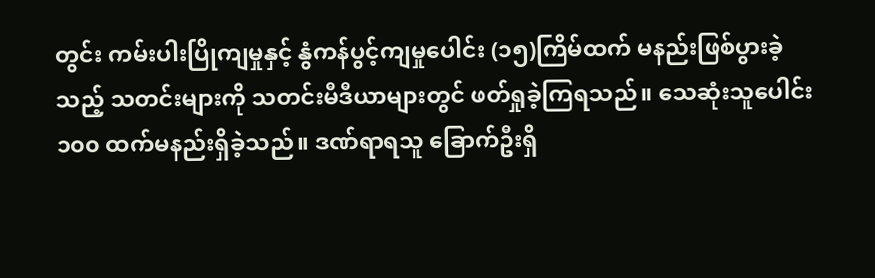တွင်း ကမ်းပါးပြိုကျမှုနှင့် နွံကန်ပွင့်ကျမှုပေါင်း (၁၅)ကြိမ်ထက် မနည်းဖြစ်ပွားခဲ့သည့် သတင်းများကို သတင်းမီဒီယာများတွင် ဖတ်ရှုခဲ့ကြရသည်။ သေဆုံးသူပေါင်း ၁၀၀ ထက်မနည်းရှိခဲ့သည်။ ဒဏ်ရာရသူ ခြောက်ဦးရှိ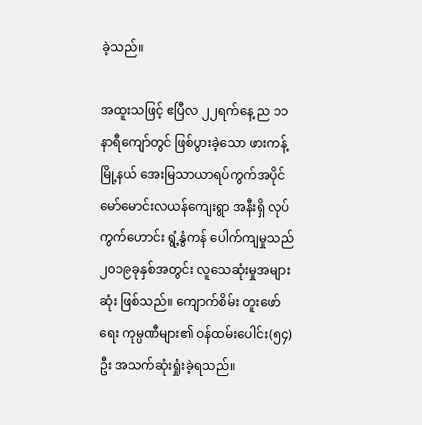ခဲ့သည်။

အထူးသဖြင့် ဧပြီလ ၂၂ရက်နေ့ ည ၁၁ နာရီကျော်တွင် ဖြစ်ပွားခဲ့သော ဖားကန့်မြို့နယ် အေးမြသာယာရပ်ကွက်အပိုင် မော်မောင်းလယန်ကျေးရွာ အနီးရှိ လုပ်ကွက်ဟောင်း ရွံ့နွံကန် ပေါက်ကျမှုသည် ၂၀၁၉ခုနှစ်အတွင်း လူသေဆုံးမှုအများဆုံး ဖြစ်သည်။ ကျောက်စိမ်း တူးဖော်ရေး ကုမ္ပဏီများ၏ ဝန်ထမ်းပေါင်း(၅၄)ဦး အသက်ဆုံးရှုံးခဲ့ရသည်။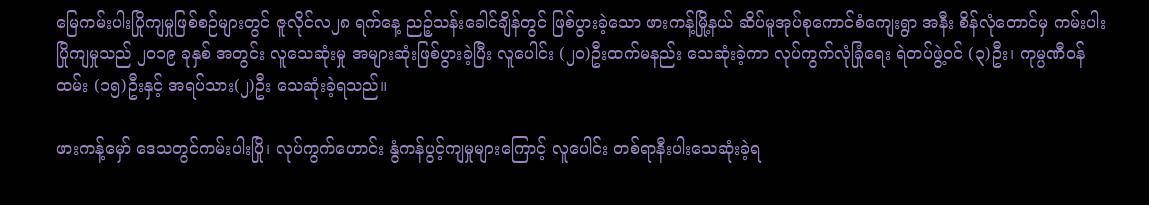မြေကမ်းပါးပြိုကျမှုဖြစ်စဉ်များတွင် ဇူလိုင်လ၂၈ ရက်နေ့ ညဉ့်သန်းခေါင်ချိန်တွင် ဖြစ်ပွားခဲ့သော ဖားကန့်မြို့နယ် ဆိပ်မူအုပ်စုကောင်စံကျေးရွာ အနီး စိန်လုံတောင်မှ ကမ်းပါးပြိုကျမှုသည် ၂၀၁၉ ခုနှစ် အတွင်း လူသေဆုံးမှု အများဆုံးဖြစ်ပွားခဲ့ပြီး လူပေါင်း (၂၀)ဦးထက်မနည်း သေဆုံးခဲ့ကာ လုပ်ကွက်လုံခြုံရေး ရဲတပ်ဖွဲ့ဝင် (၃)ဦး၊ ကုမ္ပဏီဝန်ထမ်း (၁၅)ဦးနှင့် အရပ်သား(၂)ဦး သေဆုံးခဲ့ရသည်။

ဖားကန့်မှော် ဒေသတွင်ကမ်းပါးပြို၊ လုပ်ကွက်ဟောင်း နွံကန်ပွင့်ကျမှုများကြောင့် လူပေါင်း တစ်ရာနီးပါးသေဆုံးခဲ့ရ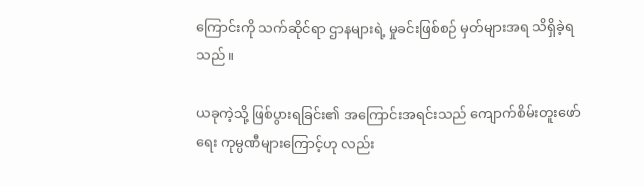ကြောင်းကို သက်ဆိုင်ရာ ဌာနများရဲ့ မှုခင်းဖြစ်စဉ် မှတ်များအရ သိရှိခဲ့ရသည်။

ယခုကဲ့သို့ ဖြစ်ပွားရခြင်း၏ အကြောင်းအရင်းသည် ကျောက်စိမ်းတူးဖော်ရေး ကုမ္ပဏီများကြောင့်ဟု လည်း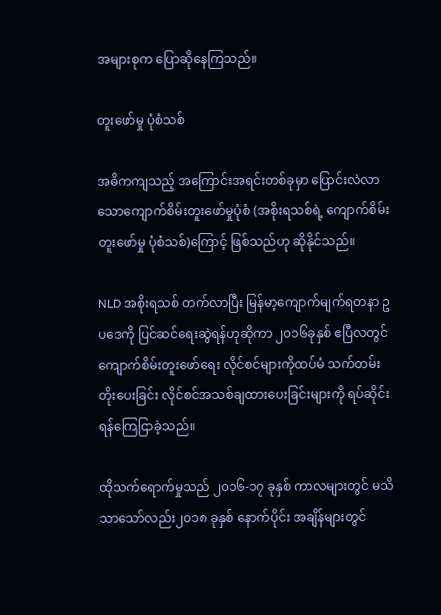အများစုက ပြောဆိုနေကြသည်။

တူးဖော်မှု ပုံစံသစ်

အဓိကကျသည့် အကြောင်းအရင်းတစ်ခုမှာ ပြောင်းလဲလာသောကျောက်စိမ်းတူးဖော်မှုပုံစံ (အစိုးရသစ်ရဲ့ ကျောက်စိမ်းတူးဖော်မှု ပုံစံသစ်)ကြောင့် ဖြစ်သည်ဟု ဆိုနိုင်သည်။

NLD အစိုးရသစ် တက်လာပြီး မြန်မာ့ကျောက်မျက်ရတနာ ဥပဒေကို ပြင်ဆင်ရေးဆွဲရန်ဟုဆိုကာ ၂၀၁၆ခုနှစ် ဧပြီလတွင် ကျောက်စိမ်းတူးဖော်ရေး လိုင်စင်များကိုထပ်မံ သက်တမ်းတိုးပေးခြင်း လိုင်စင်အသစ်ချထားပေးခြင်းများကို ရပ်ဆိုင်းရန်ကြေငြာခဲ့သည်။

ထိုသက်ရောက်မှုသည် ၂၀၁၆-၁၇ ခုနှစ် ကာလများတွင် မသိသာသော်လည်း၂၀၁၈ ခုနှစ် နောက်ပိုင်း အချိန်များတွင်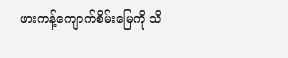ဖားကန့်ကျောက်စိမ်းမြေကို သိ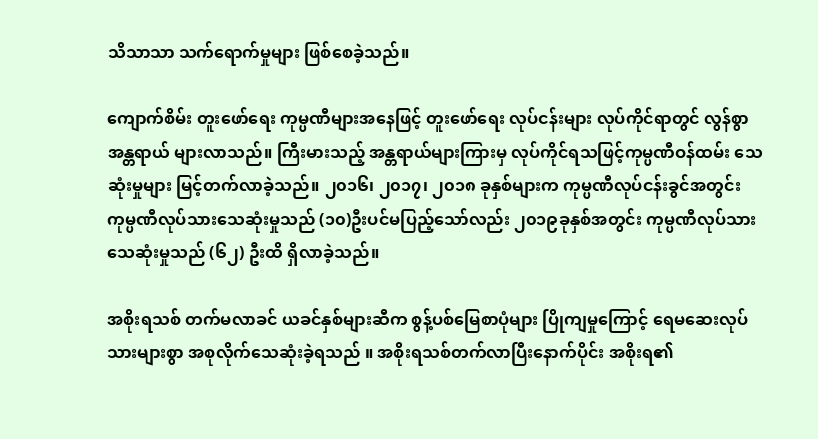သိသာသာ သက်ရောက်မှုများ ဖြစ်စေခဲ့သည်။

ကျောက်စိမ်း တူးဖော်ရေး ကုမ္ပဏီများအနေဖြင့် တူးဖော်ရေး လုပ်ငန်းများ လုပ်ကိုင်ရာတွင် လွန်စွာအန္တရာယ် များလာသည်။ ကြီးမားသည့် အန္တရာယ်များကြားမှ လုပ်ကိုင်ရသဖြင့်ကုမ္ပဏီဝန်ထမ်း သေဆုံးမှုများ မြင့်တက်လာခဲ့သည်။ ၂၀၁၆၊ ၂၀၁၇၊ ၂၀၁၈ ခုနှစ်များက ကုမ္ပဏီလုပ်ငန်းခွင်အတွင်း ကုမ္ပဏီလုပ်သားသေဆုံးမှုသည် (၁၀)ဦးပင်မပြည့်သော်လည်း ၂၀၁၉ခုနှစ်အတွင်း ကုမ္ပဏီလုပ်သား သေဆုံးမှုသည် (၆၂) ဦးထိ ရှိလာခဲ့သည်။

အစိုးရသစ် တက်မလာခင် ယခင်နှစ်များဆီက စွန့်ပစ်မြေစာပုံများ ပြိုကျမှုကြောင့် ရေမဆေးလုပ်သားများစွာ အစုလိုက်သေဆုံးခဲ့ရသည် ။ အစိုးရသစ်တက်လာပြီးနောက်ပိုင်း အစိုးရ၏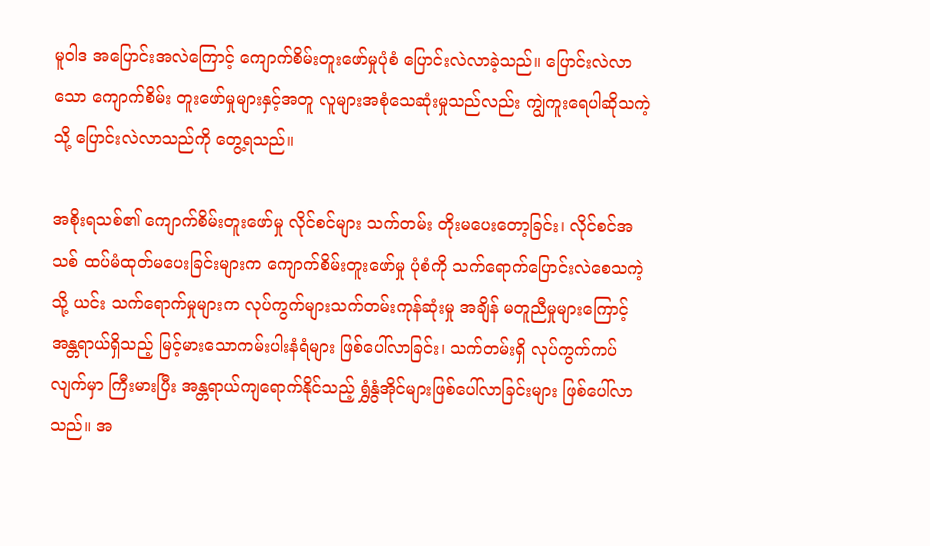မူဝါဒ အပြောင်းအလဲကြောင့် ကျောက်စိမ်းတူးဖော်မှုပုံစံ ပြောင်းလဲလာခဲ့သည်။ ပြောင်းလဲလာသော ကျောက်စိမ်း တူးဖော်မှုများနှင့်အတူ လူများအစုံသေဆုံးမှုသည်လည်း ကျွဲကူးရေပါဆိုသကဲ့သို့ ပြောင်းလဲလာသည်ကို တွေ့ရသည်။

အစိုးရသစ်၏ ကျောက်စိမ်းတူးဖော်မှု လိုင်စင်များ သက်တမ်း တိုးမပေးတော့ခြင်း၊ လိုင်စင်အသစ် ထပ်မံထုတ်မပေးခြင်းများက ကျောက်စိမ်းတူးဖော်မှု ပုံစံကို သက်ရောက်ပြောင်းလဲစေသကဲ့သို့ ယင်း သက်ရောက်မှုများက လုပ်ကွက်များသက်တမ်းကုန်ဆုံးမှု အချိန် မတူညီမှုများကြောင့် အန္တရာယ်ရှိသည့် မြင့်မားသောကမ်းပါးနံရံများ ဖြစ်ပေါ်လာခြင်း၊ သက်တမ်းရှိ လုပ်ကွက်ကပ်လျက်မှာ ကြီးမားပြီး အန္တရာယ်ကျရောက်နိုင်သည့် ရွှံနွံအိုင်များဖြစ်ပေါ်လာခြင်းများ ဖြစ်ပေါ်လာသည်။ အ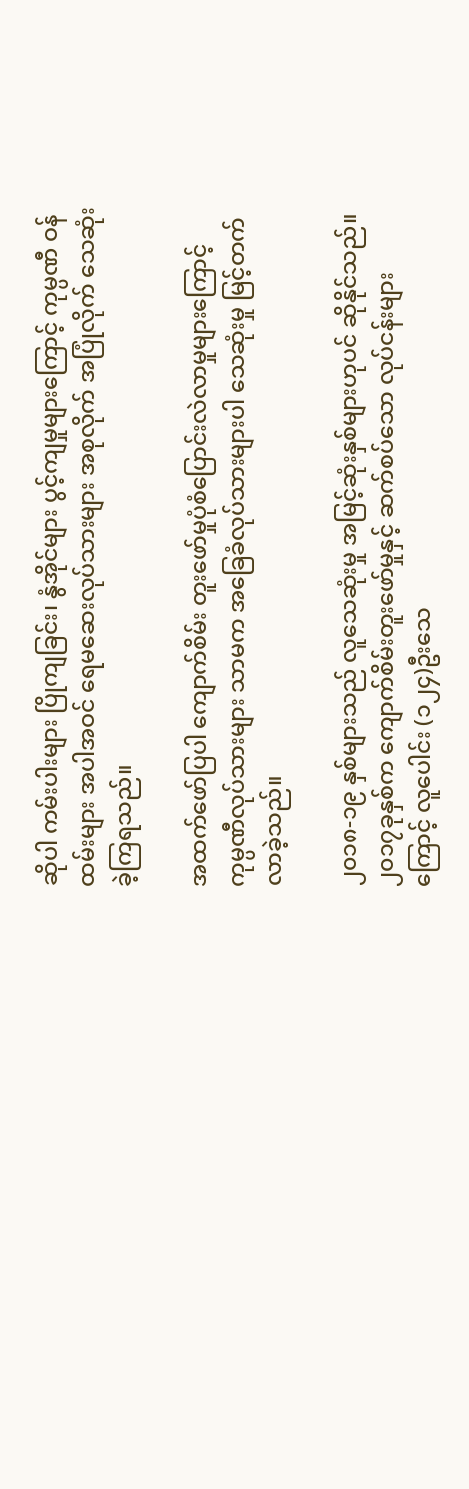ဆိုပါ ကမ်းပါးများ ပြိုကျခြင်း၊ နွံအိုင်များ ပွင့်ကျမှုများကြောင့် ကုမ္ပဏီ ဝန်ထမ်းများ အပါအဝင် ရေမဆေးလုပ်သားများ အစုလိုက် အပြုံလိုက် သေဆုံးခဲ့ကြရသည်။

အထက်ဖော်ပြပါ ကျောက်စိမ်း တူးဖော်မှုပုံစံပြောင်းလဲလာမှုများကြောင့် ကုမ္ပဏီလုပ်သားများ သာမက အခြေခံလုပ်သားများပါ သေဆုံးမှု မြင့်တက်လာခဲ့သည်။

၂၀၁၈-၁၉ နှစ်များသည် လူသေဆုံးမှု အမြင့်ဆုံးနှစ်များဟုပင် ဆိုနိုင်သည်။၂၀၁၇ခုနှစ်က ကျောက်စိမ်းတူးဖော်မှုနှင့် ဆက်စပ်သော လုပ်ငန်းများကြောင့် လူပေါင်း (၁၂၄)ဦးသေ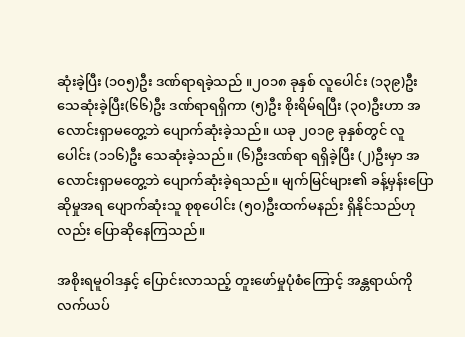ဆုံးခဲ့ပြီး (၁၀၅)ဦး ဒဏ်ရာရခဲ့သည် ။၂၀၁၈ ခုနှစ် လူပေါင်း (၁၃၉)ဦး သေဆုံးခဲ့ပြီး(၆၆)ဦး ဒဏ်ရာရရှိကာ (၅)ဦး စိုးရိမ်ရပြီး (၃၀)ဦးဟာ အလောင်းရှာမတွေ့ဘဲ ပျောက်ဆုံးခဲ့သည်။ ယခု ၂၀၁၉ ခုနှစ်တွင် လူပေါင်း (၁၁၆)ဦး သေဆုံးခဲ့သည်။ (၆)ဦးဒဏ်ရာ ရရှိခဲ့ပြီး (၂)ဦးမှာ အလောင်းရှာမတွေ့ဘဲ ပျောက်ဆုံးခဲ့ရသည်။ မျက်မြင်များ၏ ခန့်မှန်းပြောဆိုမှုအရ ပျောက်ဆုံးသူ စုစုပေါင်း (၅၀)ဦးထက်မနည်း ရှိနိုင်သည်ဟုလည်း ပြောဆိုနေကြသည်။

အစိုးရမူဝါဒနှင့် ပြောင်းလာသည့် တူးဖော်မှုပုံစံကြောင့် အန္တရာယ်ကို လက်ယပ်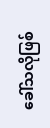ခေါ်သလိုဖြစ်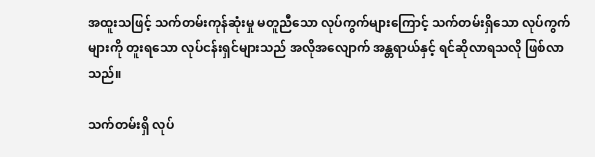အထူးသဖြင့် သက်တမ်းကုန်ဆုံးမှု မတူညီသော လုပ်ကွက်များကြောင့် သက်တမ်းရှိသော လုပ်ကွက်များကို တူးရသော လုပ်ငန်းရှင်များသည် အလိုအလျောက် အန္တရာယ်နှင့် ရင်ဆိုလာရသလို ဖြစ်လာသည်။

သက်တမ်းရှိ လုပ်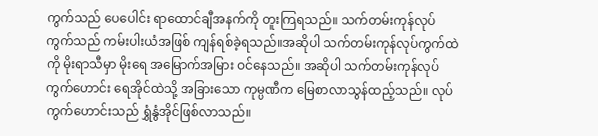ကွက်သည် ပေပေါင်း ရာထောင်ချီအနက်ကို တူးကြရသည်။ သက်တမ်းကုန်လုပ်ကွက်သည် ကမ်းပါးယံအဖြစ် ကျန်ရစ်ခဲ့ရသည်။အဆိုပါ သက်တမ်းကုန်လုပ်ကွက်ထဲကို မိုးရာသီမှာ မိုးရေ အမြောက်အမြား ဝင်နေသည်။ အဆိုပါ သက်တမ်းကုန်လုပ်ကွက်ဟောင်း ရေအိုင်ထဲသို့ အခြားသော ကုမ္ပဏီက မြေစာလာသွန်ထည့်သည်။ လုပ်ကွက်ဟောင်းသည် ရွှံနွံအိုင်ဖြစ်လာသည်။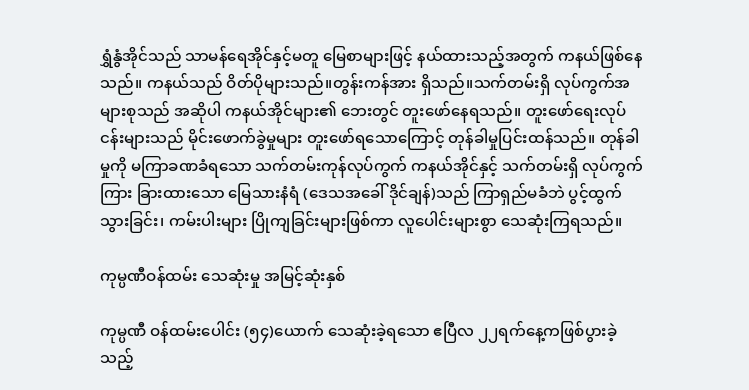ရွှံနွံအိုင်သည် သာမန်ရေအိုင်နှင့်မတူ မြေစာများဖြင့် နယ်ထားသည့်အတွက် ကနယ်ဖြစ်နေသည်။ ကနယ်သည် ဝိတ်ပိုများသည်။တွန်းကန်အား ရှိသည်။သက်တမ်းရှိ လုပ်ကွက်အများစုသည် အဆိုပါ ကနယ်အိုင်များ၏ ဘေးတွင် တူးဖော်နေရသည်။ တူးဖော်ရေးလုပ်ငန်းများသည် မိုင်းဖောက်ခွဲမှုများ တူးဖော်ရသောကြောင့် တုန်ခါမှုပြင်းထန်သည်။ တုန်ခါမှုကို မကြာခဏခံရသော သက်တမ်းကုန်လုပ်ကွက် ကနယ်အိုင်နှင့် သက်တမ်းရှိ လုပ်ကွက်ကြား ခြားထားသော မြေသားနံရံ (ဒေသအခေါ် ဒိုင်ချန်)သည် ကြာရှည်မခံဘဲ ပွင့်ထွက်သွားခြင်း၊ ကမ်းပါးများ ပြိုကျခြင်းများဖြစ်ကာ လူပေါင်းများစွာ သေဆုံးကြရသည်။

ကုမ္ပဏီဝန်ထမ်း သေဆုံးမှု အမြင့်ဆုံးနှစ်

ကုမ္ပဏီ ဝန်ထမ်းပေါင်း (၅၄)ယောက် သေဆုံးခဲ့ရသော ဧပြီလ ၂၂ရက်နေ့ကဖြစ်ပွားခဲ့သည့်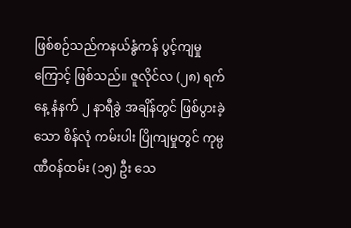ဖြစ်စဉ်သည်ကနယ်နွံကန် ပွင့်ကျမှုကြောင့် ဖြစ်သည်။ ဇူလိုင်လ (၂၈) ရက်နေ့ နံနက် ၂ နာရီခွဲ အချိန်တွင် ဖြစ်ပွားခဲ့သော စိန်လုံ ကမ်းပါး ပြိုကျမှုတွင် ကုမ္ပဏီဝန်ထမ်း (၁၅) ဦး သေ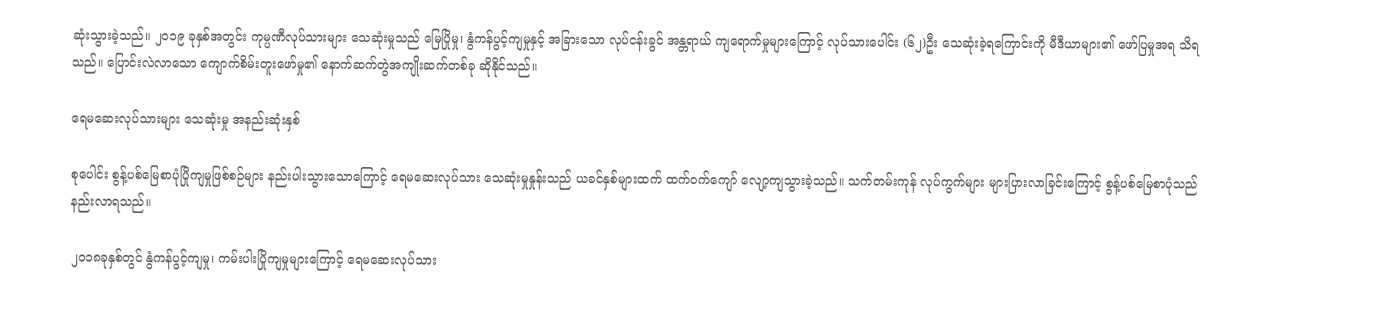ဆုံးသွားခဲ့သည်။ ၂၀၁၉ ခုနှစ်အတွင်း ကုမ္ပဏီလုပ်သားများ သေဆုံးမှုသည် မြေပြိုမှု၊ နွံကန်ပွင့်ကျမှုနှင့် အခြားသော လုပ်ငန်းခွင် အန္တရာယ် ကျရောက်မှုများကြောင့် လုပ်သားပေါင်း (၆၂)ဦး သေဆုံးခဲ့ရကြောင်းကို မီဒီယာများ၏ ဖော်ပြမှုအရ သိရသည်။ ပြောင်းလဲလာသော ကျောက်စိမ်းတူးဖော်မှု၏ နောက်ဆက်တွဲအကျိုးဆက်တစ်ခု ဆိုနိုင်သည်။

ရေမဆေးလုပ်သားများ သေဆုံးမှု အနည်းဆုံးနှစ်

စုပေါင်း စွန့်ပစ်မြေစာပုံပြိုကျမှုဖြစ်စဉ်များ နည်းပါးသွားသောကြောင့် ရေမဆေးလုပ်သား သေဆုံးမှုနှုန်းသည် ယခင်နှစ်များထက် ထက်ဝက်ကျော် လျော့ကျသွားခဲ့သည်။ သက်တမ်းကုန် လုပ်ကွက်များ များပြားလာခြင်းကြောင့် စွန့်ပစ်မြေစာပုံသည် နည်းလာရသည်။

၂၀၁၈ခုနှစ်တွင် နွံကန်ပွင့်ကျမှု၊ ကမ်းပါးပြိုကျမှုများကြောင့် ရေမဆေးလုပ်သား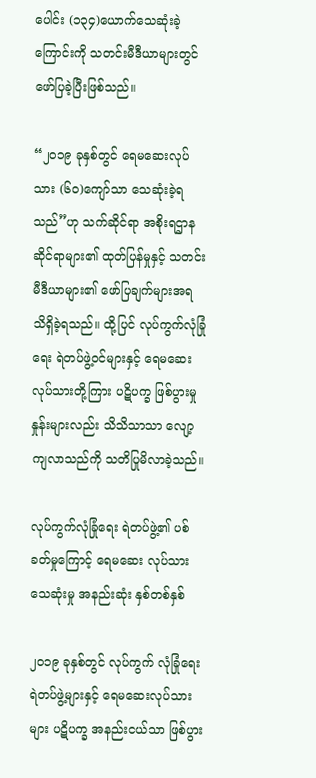ပေါင်း (၁၃၄)ယောက်သေဆုံးခဲ့ကြောင်းကို သတင်းမီဒီယာများတွင် ဖော်ပြခဲ့ပြီးဖြစ်သည်။

“၂၀၁၉ ခုနှစ်တွင် ရေမဆေးလုပ်သား (၆၀)ကျော်သာ သေဆုံးခဲ့ရသည်”ဟု သက်ဆိုင်ရာ အစိုးရဌာနဆိုင်ရာများ၏ ထုတ်ပြန်မှုနှင့် သတင်းမီဒီယာများ၏ ဖော်ပြချက်များအရ သိရှိခဲ့ရသည်။ ထို့ပြင် လုပ်ကွက်လုံခြုံရေး ရဲတပ်ဖွဲ့ဝင်များနှင့် ရေမဆေးလုပ်သားတို့ကြား ပဋိပက္ခ ဖြစ်ပွားမှုနှုန်းများလည်း သိသိသာသာ လျော့ကျလာသည်ကို သတိပြုမိလာခဲ့သည်။

လုပ်ကွက်လုံခြုံရေး ရဲတပ်ဖွဲ့၏ ပစ်ခတ်မှုကြောင့် ရေမဆေး လုပ်သားသေဆုံးမှု အနည်းဆုံး နှစ်တစ်နှစ်

၂၀၁၉ ခုနှစ်တွင် လုပ်ကွက် လုံခြုံရေး ရဲတပ်ဖွဲ့များနှင့် ရေမဆေးလုပ်သားများ ပဋိပက္ခ အနည်းငယ်သာ ဖြစ်ပွား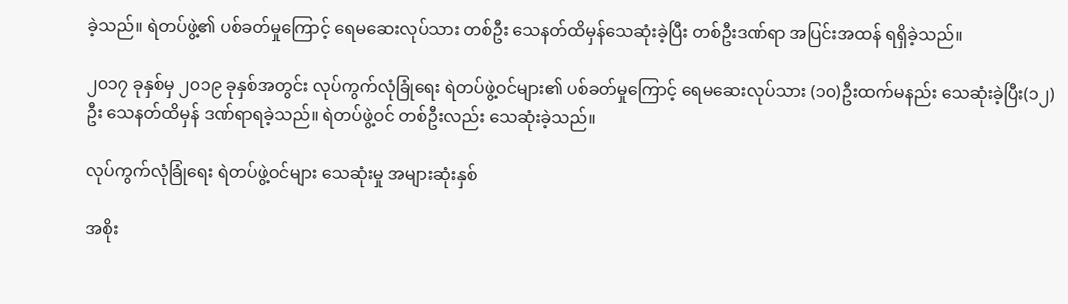ခဲ့သည်။ ရဲတပ်ဖွဲ့၏ ပစ်ခတ်မှုကြောင့် ရေမဆေးလုပ်သား တစ်ဦး သေနတ်ထိမှန်သေဆုံးခဲ့ပြီး တစ်ဦးဒဏ်ရာ အပြင်းအထန် ရရှိခဲ့သည်။

၂၀၁၇ ခုနှစ်မှ ၂၀၁၉ ခုနှစ်အတွင်း လုပ်ကွက်လုံခြုံရေး ရဲတပ်ဖွဲ့ဝင်များ၏ ပစ်ခတ်မှုကြောင့် ရေမဆေးလုပ်သား (၁၀)ဦးထက်မနည်း သေဆုံးခဲ့ပြီး(၁၂)ဦး သေနတ်ထိမှန် ဒဏ်ရာရခဲ့သည်။ ရဲတပ်ဖွဲ့ဝင် တစ်ဦးလည်း သေဆုံးခဲ့သည်။

လုပ်ကွက်လုံခြုံရေး ရဲတပ်ဖွဲ့ဝင်များ သေဆုံးမှု အများဆုံးနှစ်

အစိုး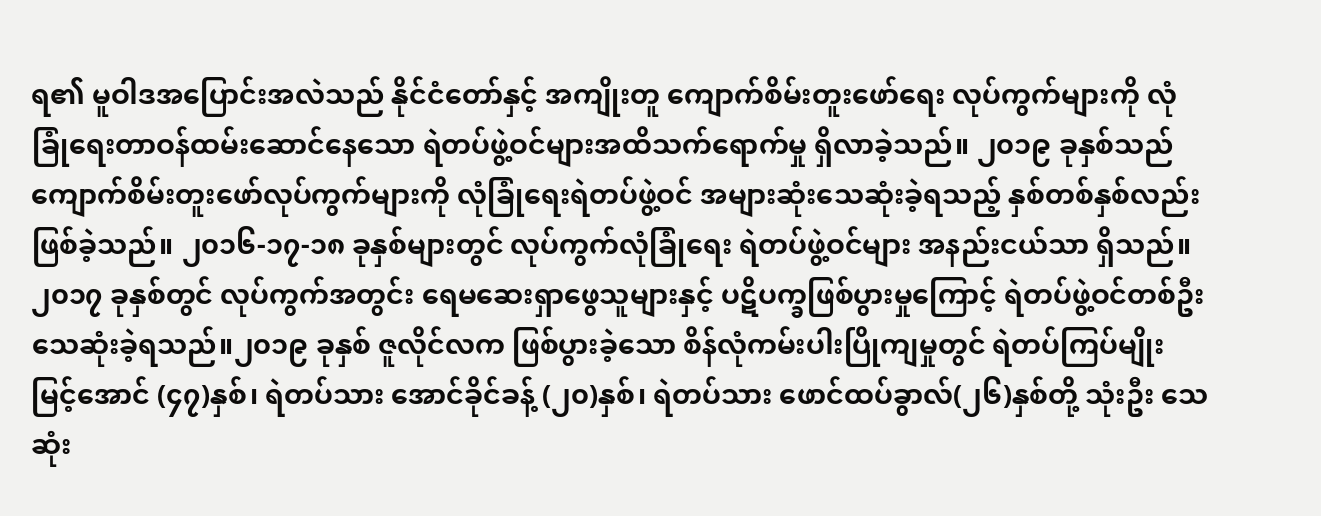ရ၏ မူဝါဒအပြောင်းအလဲသည် နိုင်ငံတော်နှင့် အကျိုးတူ ကျောက်စိမ်းတူးဖော်ရေး လုပ်ကွက်များကို လုံခြုံရေးတာဝန်ထမ်းဆောင်နေသော ရဲတပ်ဖွဲ့ဝင်များအထိသက်ရောက်မှု ရှိလာခဲ့သည်။ ၂၀၁၉ ခုနှစ်သည် ကျောက်စိမ်းတူးဖော်လုပ်ကွက်များကို လုံခြုံရေးရဲတပ်ဖွဲ့ဝင် အများဆုံးသေဆုံးခဲ့ရသည့် နှစ်တစ်နှစ်လည်း ဖြစ်ခဲ့သည်။ ၂၀၁၆-၁၇-၁၈ ခုနှစ်များတွင် လုပ်ကွက်လုံခြုံရေး ရဲတပ်ဖွဲ့ဝင်များ အနည်းငယ်သာ ရှိသည်။ ၂၀၁၇ ခုနှစ်တွင် လုပ်ကွက်အတွင်း ရေမဆေးရှာဖွေသူများနှင့် ပဋိပက္ခဖြစ်ပွားမှုကြောင့် ရဲတပ်ဖွဲ့ဝင်တစ်ဦး သေဆုံးခဲ့ရသည်။၂၀၁၉ ခုနှစ် ဇူလိုင်လက ဖြစ်ပွားခဲ့သော စိန်လုံကမ်းပါးပြိုကျမှုတွင် ရဲတပ်ကြပ်မျိုးမြင့်အောင် (၄၇)နှစ်၊ ရဲတပ်သား အောင်ခိုင်ခန့် (၂၀)နှစ်၊ ရဲတပ်သား ဖောင်ထပ်ခွာလ်(၂၆)နှစ်တို့ သုံးဦး သေဆုံး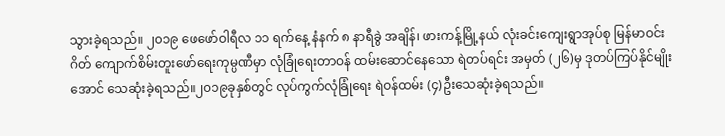သွားခဲ့ရသည်။ ၂၀၁၉ ဖေဖော်ဝါရီလ ၁၁ ရက်နေ့ နံနက် ၈ နာရီခွဲ အချိန်၊ ဖားကန့်မြို့နယ် လုံးခင်းကျေးရွာအုပ်စု မြန်မာဝင်းဂိတ် ကျောက်စိမ်းတူးဖော်ရေးကုမ္ပဏီမှာ လုံခြုံရေးတာဝန် ထမ်းဆောင်နေသော ရဲတပ်ရင်း အမှတ် (၂၆)မှ ဒုတပ်ကြပ်နိုင်မျိုးအောင် သေဆုံးခဲ့ရသည်။၂၀၁၉ခုနှစ်တွင် လုပ်ကွက်လုံခြုံရေး ရဲဝန်ထမ်း (၄)ဦးသေဆုံးခဲ့ရသည်။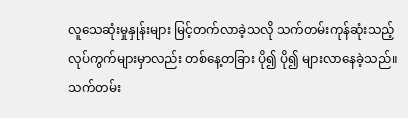လူသေဆုံးမှုနှုန်းများ မြင့်တက်လာခဲ့သလို သက်တမ်းကုန်ဆုံးသည့် လုပ်ကွက်များမှာလည်း တစ်နေ့တခြား ပို၍ ပို၍ များလာနေခဲ့သည်။ သက်တမ်း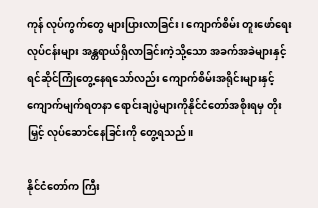ကုန် လုပ်ကွက်တွေ များပြားလာခြင်း၊ ကျောက်စိမ်း တူးဖော်ရေးလုပ်ငန်းများ အန္တရာယ်ရှိလာခြင်းကဲ့သို့သော အခက်အခဲများနှင့်ရင်ဆိုင်ကြုံတွေ့နေရသော်လည်း ကျောက်စိမ်းအရိုင်းများနှင့် ကျောက်မျက်ရတနာ ရောင်းချပွဲများကိုနိုင်ငံတော်အစိုးရမှ တိုးမြှင့် လုပ်ဆောင်နေခြင်းကို တွေ့ရသည်။

နိုင်ငံတော်က ကြီး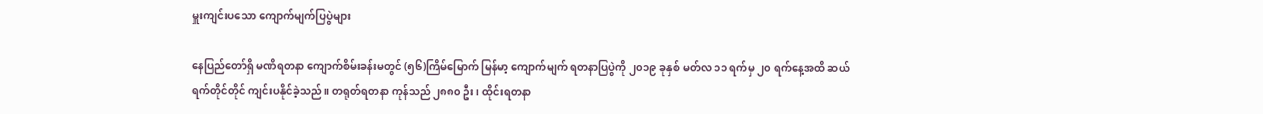မှူးကျင်းပသော ကျောက်မျက်ပြပွဲများ

နေပြည်တော်ရှိ မဏိရတနာ ကျောက်စိမ်းခန်းမတွင် (၅၆)ကြိမ်မြောက် မြန်မာ့ ကျောက်မျက် ရတနာပြပွဲကို ၂၀၁၉ ခုနှစ် မတ်လ ၁၁ ရက်မှ ၂၀ ရက်နေ့အထိ ဆယ်ရက်တိုင်တိုင် ကျင်းပနိုင်ခဲ့သည်။ တရုတ်ရတနာ ကုန်သည် ၂၈၈၀ ဦး၊ ထိုင်းရတနာ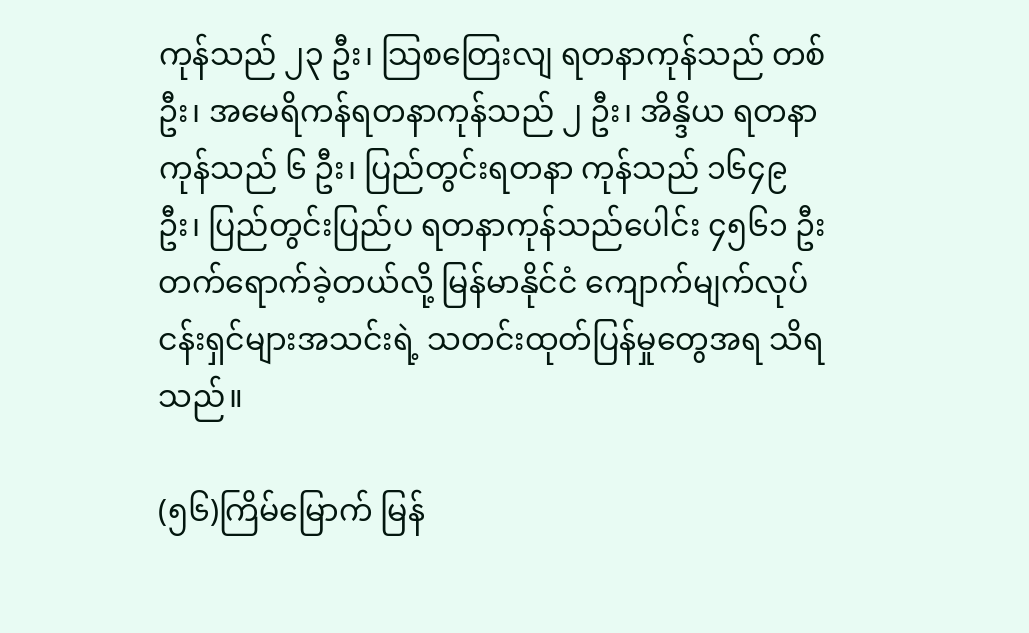ကုန်သည် ၂၃ ဦး၊ သြစတြေးလျ ရတနာကုန်သည် တစ်ဦး၊ အမေရိကန်ရတနာကုန်သည် ၂ ဦး၊ အိန္ဒိယ ရတနာကုန်သည် ၆ ဦး၊ ပြည်တွင်းရတနာ ကုန်သည် ၁၆၄၉ ဦး၊ ပြည်တွင်းပြည်ပ ရတနာကုန်သည်ပေါင်း ၄၅၆၁ ဦး တက်ရောက်ခဲ့တယ်လို့ မြန်မာနိုင်ငံ ကျောက်မျက်လုပ်ငန်းရှင်များအသင်းရဲ့ သတင်းထုတ်ပြန်မှုတွေအရ သိရသည်။

(၅၆)ကြိမ်မြောက် မြန်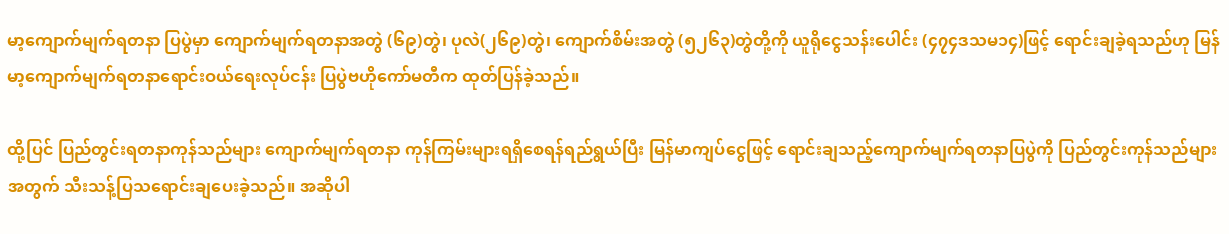မာ့ကျောက်မျက်ရတနာ ပြပွဲမှာ ကျောက်မျက်ရတနာအတွဲ (၆၉)တွဲ၊ ပုလဲ(၂၆၉)တွဲ၊ ကျောက်စိမ်းအတွဲ (၅၂၆၃)တွဲတို့ကို ယူရိုငွေသန်းပေါင်း (၄၇၄ဒသမ၁၄)ဖြင့် ရောင်းချခဲ့ရသည်ဟု မြန်မာ့ကျောက်မျက်ရတနာရောင်းဝယ်ရေးလုပ်ငန်း ပြပွဲဗဟိုကော်မတီက ထုတ်ပြန်ခဲ့သည်။

ထို့ပြင် ပြည်တွင်းရတနာကုန်သည်များ ကျောက်မျက်ရတနာ ကုန်ကြမ်းများရရှိစေရန်ရည်ရွယ်ပြီး မြန်မာကျပ်ငွေဖြင့် ရောင်းချသည့်ကျောက်မျက်ရတနာပြပွဲကို ပြည်တွင်းကုန်သည်များအတွက် သီးသန့်ပြသရောင်းချပေးခဲ့သည်။ အဆိုပါ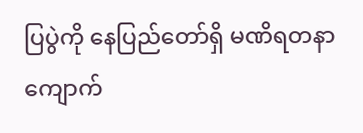ပြပွဲကို နေပြည်တော်ရှိ မဏိရတနာ ကျောက်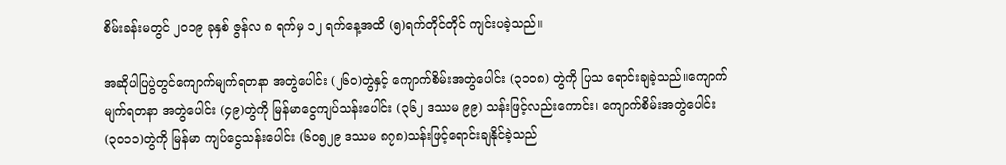စိမ်းခန်းမတွင် ၂၀၁၉ ခုနှစ် ဇွန်လ ၈ ရက်မှ ၁၂ ရက်နေ့အထိ (၅)ရက်တိုင်တိုင် ကျင်းပခဲ့သည်။

အဆိုပါပြပွဲတွင်ကျောက်မျက်ရတနာ အတွဲပေါင်း (၂၆၀)တွဲနှင့် ကျောက်စိမ်းအတွဲပေါင်း (၃၁၀၈) တွဲကို ပြသ ရောင်းချခဲ့သည်။ကျောက်မျက်ရတနာ အတွဲပေါင်း (၄၉)တွဲကို မြန်မာငွေကျပ်သန်းပေါင်း (၃၆၂ ဒဿမ ၉၉) သန်းဖြင့်လည်းကောင်း၊ ကျောက်စိမ်းအတွဲပေါင်း(၃၀၁၁)တွဲကို မြန်မာ ကျပ်ငွေသန်းပေါင်း (၆၀၅၂၉ ဒဿမ ၈၇၈)သန်းဖြင့်ရောင်းချနိုင်ခဲ့သည်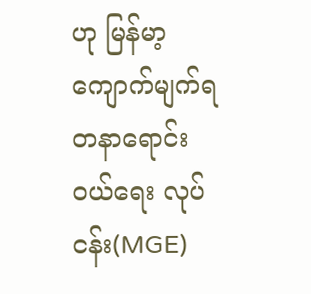ဟု မြန်မာ့ ကျောက်မျက်ရတနာရောင်းဝယ်ရေး လုပ်ငန်း(MGE)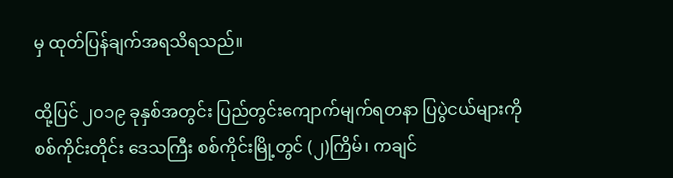မှ ထုတ်ပြန်ချက်အရသိရသည်။

ထို့ပြင် ၂၀၁၉ ခုနှစ်အတွင်း ပြည်တွင်းကျောက်မျက်ရတနာ ပြပွဲငယ်များကို စစ်ကိုင်းတိုင်း ဒေသကြီး စစ်ကိုင်းမြို့တွင် (၂)ကြိမ်၊ ကချင်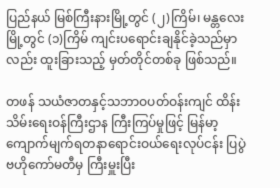ပြည်နယ် မြစ်ကြီးနားမြို့တွင် (၂)ကြိမ်၊ မန္တလေးမြို့တွင် (၁)ကြိမ် ကျင်းပရောင်းချနိုင်ခဲ့သည်မှာလည်း ထူးခြားသည့် မှတ်တိုင်တစ်ခု ဖြစ်သည်။

တဖန် သယံဇာတနှင့်သဘာဝပတ်ဝန်းကျင် ထိန်းသိမ်းရေးဝန်ကြီးဌာန ကြီးကြပ်မှုဖြင့် မြန်မာ့ကျောက်မျက်ရတနာရောင်းဝယ်ရေးလုပ်ငန်း ပြပွဲဗဟိုကော်မတီမှ ကြီးမှူးပြီး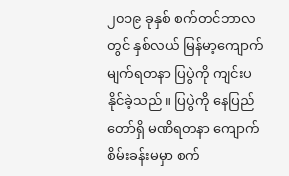၂၀၁၉ ခုနှစ် စက်တင်ဘာလတွင် နှစ်လယ် မြန်မာ့ကျောက်မျက်ရတနာ ပြပွဲကို ကျင်းပနိုင်ခဲ့သည်။ ပြပွဲကို နေပြည်တော်ရှိ မဏိရတနာ ကျောက်စိမ်းခန်းမမှာ စက်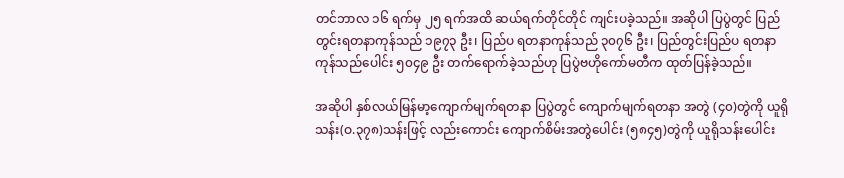တင်ဘာလ ၁၆ ရက်မှ ၂၅ ရက်အထိ ဆယ်ရက်တိုင်တိုင် ကျင်းပခဲ့သည်။ အဆိုပါ ပြပွဲတွင် ပြည်တွင်းရတနာကုန်သည် ၁၉၇၃ ဦး၊ ပြည်ပ ရတနာကုန်သည် ၃၀၇၆ ဦး၊ ပြည်တွင်းပြည်ပ ရတနာကုန်သည်ပေါင်း ၅၀၄၉ ဦး တက်ရောက်ခဲ့သည်ဟု ပြပွဲဗဟိုကော်မတီက ထုတ်ပြန်ခဲ့သည်။

အဆိုပါ နှစ်လယ်မြန်မာ့ကျောက်မျက်ရတနာ ပြပွဲတွင် ကျောက်မျက်ရတနာ အတွဲ (၄၀)တွဲကို ယူရို သန်း(ဝ.၃၇၈)သန်းဖြင့် လည်းကောင်း ကျောက်စိမ်းအတွဲပေါင်း (၅၈၄၅)တွဲကို ယူရိုသန်းပေါင်း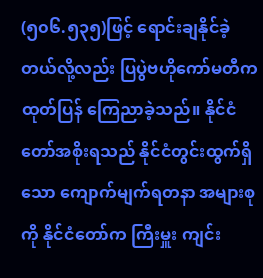(၅၀၆.၅၃၅)ဖြင့် ရောင်းချနိုင်ခဲ့တယ်လို့လည်း ပြပွဲဗဟိုကော်မတီက ထုတ်ပြန် ကြေညာခဲ့သည်။ နိုင်ငံတော်အစိုးရသည် နိုင်ငံတွင်းထွက်ရှိသော ကျောက်မျက်ရတနာ အများစုကို နိုင်ငံတော်က ကြီးမှူး ကျင်း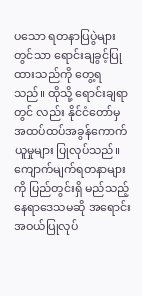ပသော ရတနာပြပွဲများတွင်သာ ရောင်းချခွင့်ပြုထားသည်ကို တွေ့ရသည်။ ထိုသို့ ရောင်းချရာတွင် လည်း နိုင်ငံတော်မှ အထပ်ထပ်အခွန်ကောက်ယူမှုများ ပြုလုပ်သည်။ ကျောက်မျက်ရတနာများကို ပြည်တွင်းရှိ မည်သည့်နေရာဒေသမဆို အရောင်းအဝယ်ပြုလုပ်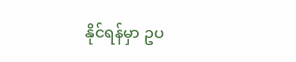နိုင်ရန်မှာ ဥပ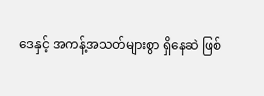ဒေနှင့် အကန့်အသတ်များစွာ ရှိနေဆဲ ဖြစ်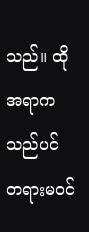သည်။ ထိုအရာကသည်ပင် တရားမဝင်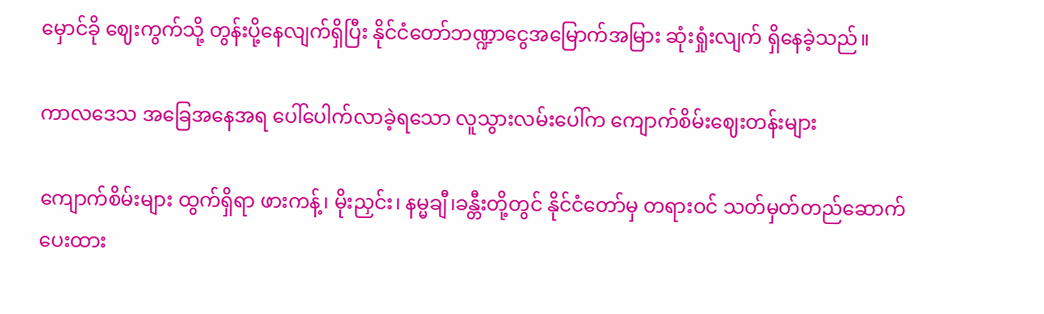မှောင်ခို ဈေးကွက်သို့ တွန်းပို့နေလျက်ရှိပြီး နိုင်ငံတော်ဘဏ္ဍာငွေအမြောက်အမြား ဆုံးရှုံးလျက် ရှိနေခဲ့သည်။

ကာလဒေသ အခြေအနေအရ ပေါ်ပေါက်လာခဲ့ရသော လူသွားလမ်းပေါ်က ကျောက်စိမ်းဈေးတန်းများ

ကျောက်စိမ်းများ ထွက်ရှိရာ ဖားကန့်၊ မိုးညှင်း၊ နမ္မချီ၊ခန္တီးတို့တွင် နိုင်ငံတော်မှ တရားဝင် သတ်မှတ်တည်ဆောက်ပေးထား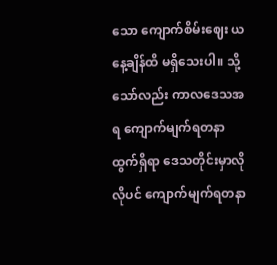သော ကျောက်စိမ်းဈေး ယနေ့ချိန်ထိ မရှိသေးပါ။ သို့သော်လည်း ကာလဒေသအရ ကျောက်မျက်ရတနာ ထွက်ရှိရာ ဒေသတိုင်းမှာလိုလိုပင် ကျောက်မျက်ရတနာ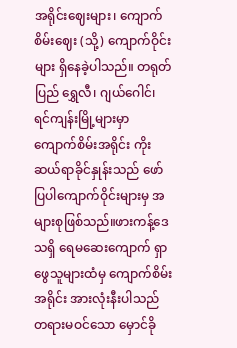အရိုင်းဈေးများ၊ ကျောက်စိမ်းဈေး (သို့) ကျောက်ဝိုင်းများ ရှိနေခဲ့ပါသည်။ တရုတ်ပြည် ရွှေလီ၊ ဂျယ်ဂေါင်၊ ရင်ကျန်းမြို့များမှာ ကျောက်စိမ်းအရိုင်း ကိုးဆယ်ရာခိုင်နှုန်းသည် ဖော်ပြပါကျောက်ဝိုင်းများမှ အများစုဖြစ်သည်။ဖားကန့်ဒေသရှိ ရေမဆေးကျောက် ရှာဖွေသူများထံမှ ကျောက်စိမ်းအရိုင်း အားလုံးနီးပါသည် တရားမဝင်သော မှောင်ခို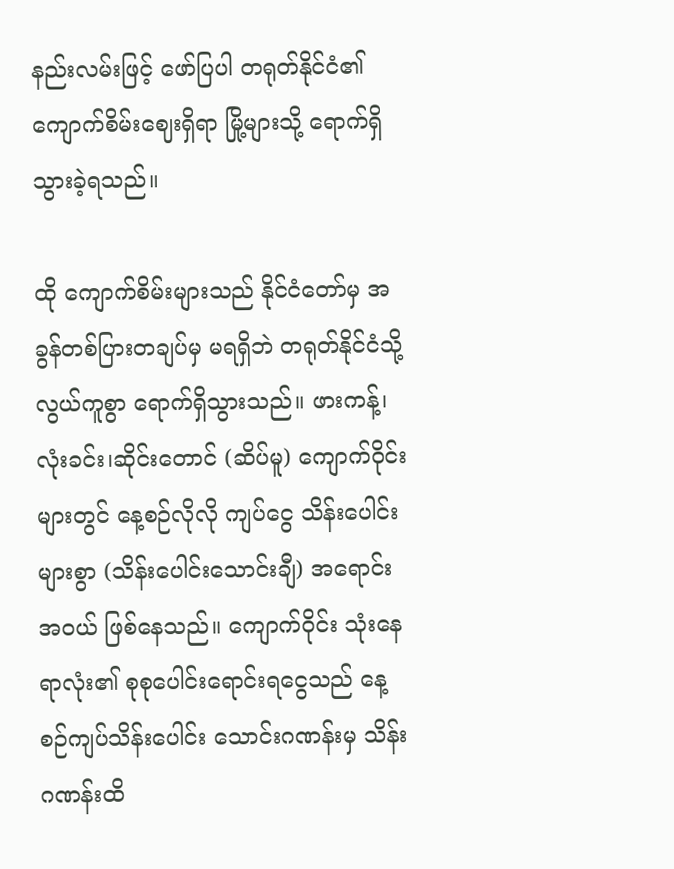နည်းလမ်းဖြင့် ဖော်ပြပါ တရုတ်နိုင်ငံ၏ ကျောက်စိမ်းဈေးရှိရာ မြို့များသို့ ရောက်ရှိ သွားခဲ့ရသည်။

ထို ကျောက်စိမ်းများသည် နိုင်ငံတော်မှ အခွန်တစ်ပြားတချပ်မှ မရရှိဘဲ တရုတ်နိုင်ငံသို့ လွယ်ကူစွာ ရောက်ရှိသွားသည်။ ဖားကန့်၊ လုံးခင်း၊ဆိုင်းတောင် (ဆိပ်မူ) ကျောက်ဝိုင်းများတွင် နေ့စဉ်လိုလို ကျပ်ငွေ သိန်းပေါင်းများစွာ (သိန်းပေါင်းသောင်းချီ) အရောင်းအဝယ် ဖြစ်နေသည်။ ကျောက်ဝိုင်း သုံးနေရာလုံး၏ စုစုပေါင်းရောင်းရငွေသည် နေ့စဉ်ကျပ်သိန်းပေါင်း သောင်းဂဏန်းမှ သိန်းဂဏန်းထိ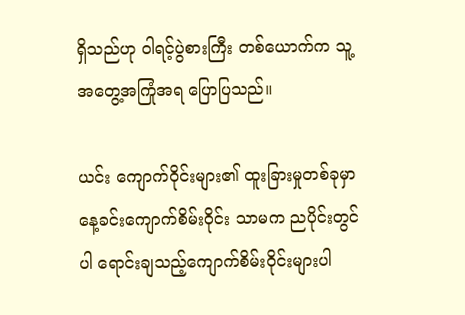ရှိသည်ဟု ဝါရင့်ပွဲစားကြီး တစ်ယောက်က သူ့အတွေ့အကြုံအရ ပြောပြသည်။

ယင်း ကျောက်ဝိုင်းများ၏ ထူးခြားမှုတစ်ခုမှာ နေ့ခင်းကျောက်စိမ်းဝိုင်း သာမက ညပိုင်းတွင်ပါ ရောင်းချသည့်ကျောက်စိမ်းဝိုင်းများပါ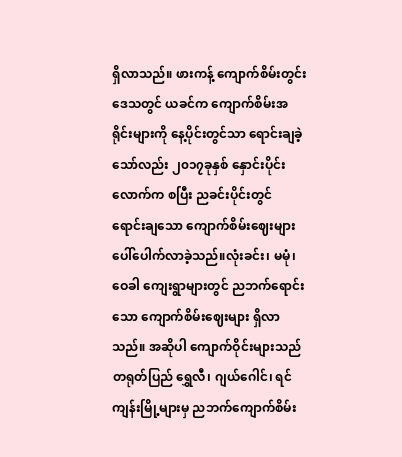ရှိလာသည်။ ဖားကန့် ကျောက်စိမ်းတွင်းဒေသတွင် ယခင်က ကျောက်စိမ်းအရိုင်းများကို နေ့ပိုင်းတွင်သာ ရောင်းချခဲ့သော်လည်း ၂၀၁၇ခုနှစ် နှောင်းပိုင်းလောက်က စပြီး ညခင်းပိုင်းတွင် ရောင်းချသော ကျောက်စိမ်းဈေးများ ပေါ်ပေါက်လာခဲ့သည်။လုံးခင်း၊ မမုံ၊ ဝေခါ ကျေးရွာများတွင် ညဘက်ရောင်းသော ကျောက်စိမ်းဈေးများ ရှိလာသည်။ အဆိုပါ ကျောက်ဝိုင်းများသည် တရုတ်ပြည် ရွှေလီ၊ ဂျယ်ဂေါင်၊ ရင်ကျန်းမြို့များမှ ညဘက်ကျောက်စိမ်း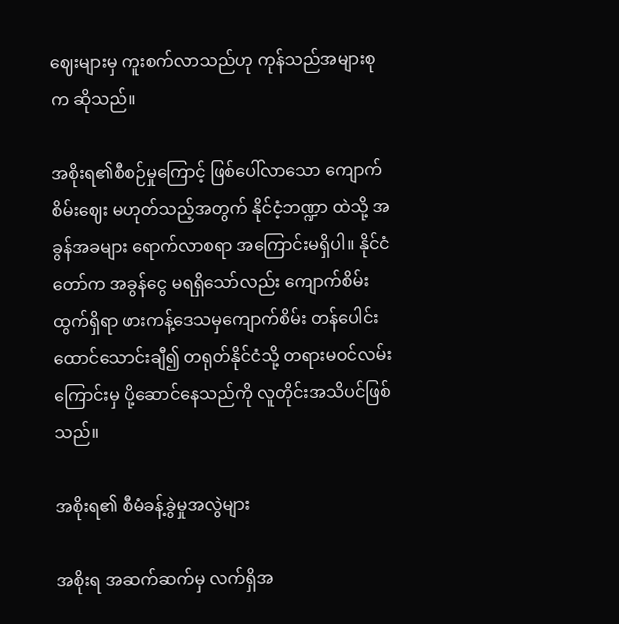ဈေးများမှ ကူးစက်လာသည်ဟု ကုန်သည်အများစုက ဆိုသည်။

အစိုးရ၏စီစဉ်မှုကြောင့် ဖြစ်ပေါ်လာသော ကျောက်စိမ်းဈေး မဟုတ်သည့်အတွက် နိုင်ငံ့ဘဏ္ဍာ ထဲသို့ အခွန်အခများ ရောက်လာစရာ အကြောင်းမရှိပါ။ နိုင်ငံတော်က အခွန်ငွေ မရရှိသော်လည်း ကျောက်စိမ်းထွက်ရှိရာ ဖားကန့်ဒေသမှကျောက်စိမ်း တန်ပေါင်း ထောင်သောင်းချီ၍ တရုတ်နိုင်ငံသို့ တရားမဝင်လမ်းကြောင်းမှ ပို့ဆောင်နေသည်ကို လူတိုင်းအသိပင်ဖြစ်သည်။

အစိုးရ၏ စီမံခန့်ခွဲမှုအလွဲများ

အစိုးရ အဆက်ဆက်မှ လက်ရှိအ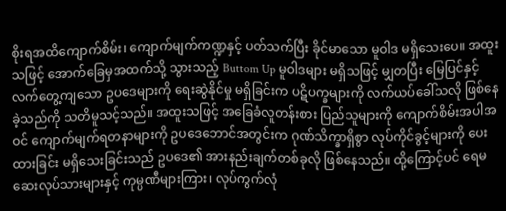စိုးရအထိကျောက်စိမ်း၊ ကျောက်မျက်ကဏ္ဍနှင့် ပတ်သက်ပြီး ခိုင်မာသော မူဝါဒ မရှိသေးပေ။ အထူးသဖြင့် အောက်ခြေမှအထက်သို့ သွားသည့် Buttom Up မူဝါဒများ မရှိသဖြင့် မျှတပြီး မြေပြင်နှင့်လက်တွေ့ကျသော ဥပဒေများကို ရေးဆွဲနိုင်မှု မရှိခြင်းက ပဋိပက္ခများကို လက်ယပ်ခေါ်သလို ဖြစ်နေခဲ့သည်ကို သတိမူသင့်သည်။ အထူးသဖြင့် အခြေခံလူတန်းစား ပြည်သူများကို ကျောက်စိမ်းအပါအဝင် ကျောက်မျက်ရတနာများကို ဥပဒေဘောင်အတွင်းက ဂုဏ်သိက္ခာရှိစွာ လုပ်ကိုင်ခွင့်များကို ပေးထားခြင်း မရှိသေးခြင်းသည် ဥပဒေ၏ အားနည်းချက်တစ်ခုလို ဖြစ်နေသည်။ ထို့ကြောင့်ပင် ရေမဆေးလုပ်သားများနှင့် ကုမ္ပဏီများကြား၊ လုပ်ကွက်လုံ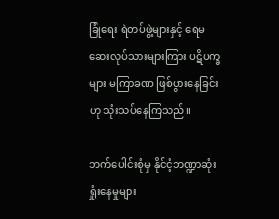ခြုံရေး ရဲတပ်ဖွဲ့များနှင့် ရေမဆေးလုပ်သားများကြား ပဋိပက္ခများ မကြာခဏ ဖြစ်ပွားနေခြင်းဟု သုံးသပ်နေကြသည်။

ဘက်ပေါင်းစုံမှ နိုင်ငံ့ဘဏ္ဍာဆုံးရှုံးနေမှုများ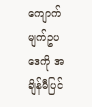ကျောက်မျက်ဥပဒေကို အချိန်မီပြင်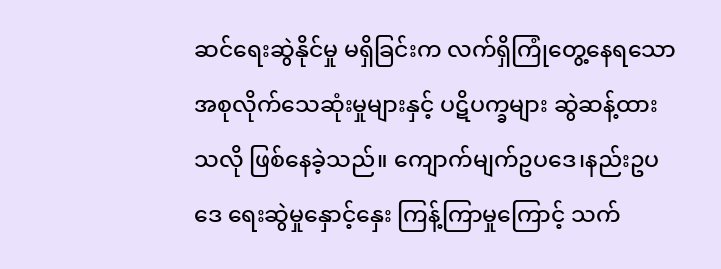ဆင်ရေးဆွဲနိုင်မှု မရှိခြင်းက လက်ရှိကြုံတွေ့နေရသော အစုလိုက်သေဆုံးမှုများနှင့် ပဋိပက္ခများ ဆွဲဆန့်ထားသလို ဖြစ်နေခဲ့သည်။ ကျောက်မျက်ဥပဒေ၊နည်းဥပဒေ ရေးဆွဲမှုနှောင့်နှေး ကြန့်ကြာမှုကြောင့် သက်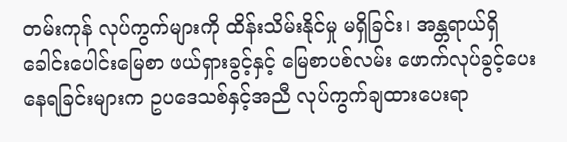တမ်းကုန် လုပ်ကွက်များကို ထိန်းသိမ်းနိုင်မှု မရှိခြင်း၊ အန္တရာယ်ရှိ ခေါင်းပေါင်းမြေစာ ဖယ်ရှားခွင့်နှင့် မြေစာပစ်လမ်း ဖောက်လုပ်ခွင့်ပေးနေရခြင်းများက ဥပဒေသစ်နှင့်အညီ လုပ်ကွက်ချထားပေးရာ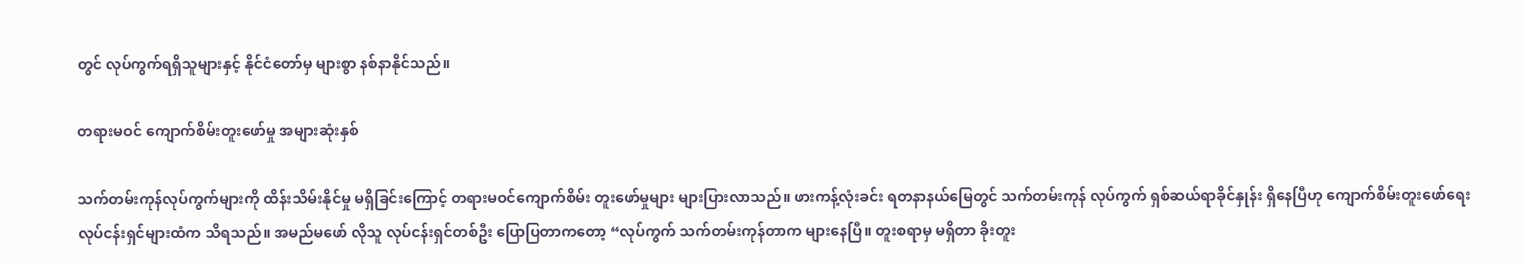တွင် လုပ်ကွက်ရရှိသူများနှင့် နိုင်ငံတော်မှ များစွာ နစ်နာနိုင်သည်။

တရားမဝင် ကျောက်စိမ်းတူးဖော်မှု အများဆုံးနှစ်

သက်တမ်းကုန်လုပ်ကွက်များကို ထိန်းသိမ်းနိုင်မှု မရှိခြင်းကြောင့် တရားမဝင်ကျောက်စိမ်း တူးဖော်မှုများ များပြားလာသည်။ ဖားကန့်လုံးခင်း ရတနာနယ်မြေတွင် သက်တမ်းကုန် လုပ်ကွက် ရှစ်ဆယ်ရာခိုင်နှုန်း ရှိနေပြီဟု ကျောက်စိမ်းတူးဖော်ရေး လုပ်ငန်းရှင်များထံက သိရသည်။ အမည်မဖော် လိုသူ လုပ်ငန်းရှင်တစ်ဦး ပြောပြတာကတော့ “လုပ်ကွက် သက်တမ်းကုန်တာက များနေပြီ။ တူးစရာမှ မရှိတာ ခိုးတူး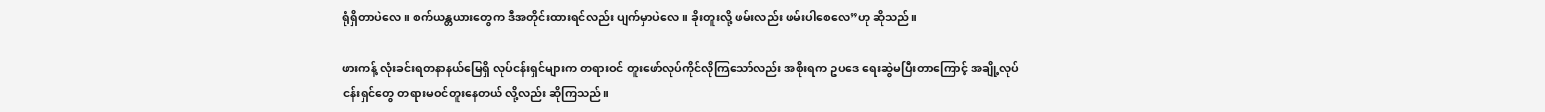ရုံရှိတာပဲလေ။ စက်ယန္တယားတွေက ဒီအတိုင်းထားရင်လည်း ပျက်မှာပဲလေ။ ခိုးတူးလို့ ဖမ်းလည်း ဖမ်းပါစေလေ”ဟု ဆိုသည်။

ဖားကန့် လုံးခင်းရတနာနယ်မြေရှိ လုပ်ငန်းရှင်များက တရားဝင် တူးဖော်လုပ်ကိုင်လိုကြသော်လည်း အစိုးရက ဥပဒေ ရေးဆွဲမပြီးတာကြောင့် အချို့လုပ်ငန်းရှင်တွေ တရားမဝင်တူးနေတယ် လို့လည်း ဆိုကြသည်။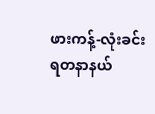ဖားကန့်-လုံးခင်း ရတနာနယ်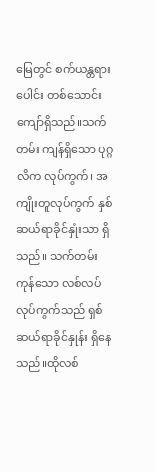မြေတွင် စက်ယန္တရားပေါင်း တစ်သောင်းကျော်ရှိသည်။သက်တမ်း ကျန်ရှိသော ပုဂ္ဂလိက လုပ်ကွက်၊ အကျိုးတူလုပ်ကွက် နှစ်ဆယ်ရာခိုင်နှုံးသာ ရှိသည်။ သက်တမ်းကုန်သော လစ်လပ်လုပ်ကွက်သည် ရှစ်ဆယ်ရာခိုင်နှုန်း ရှိနေသည်။ထိုလစ်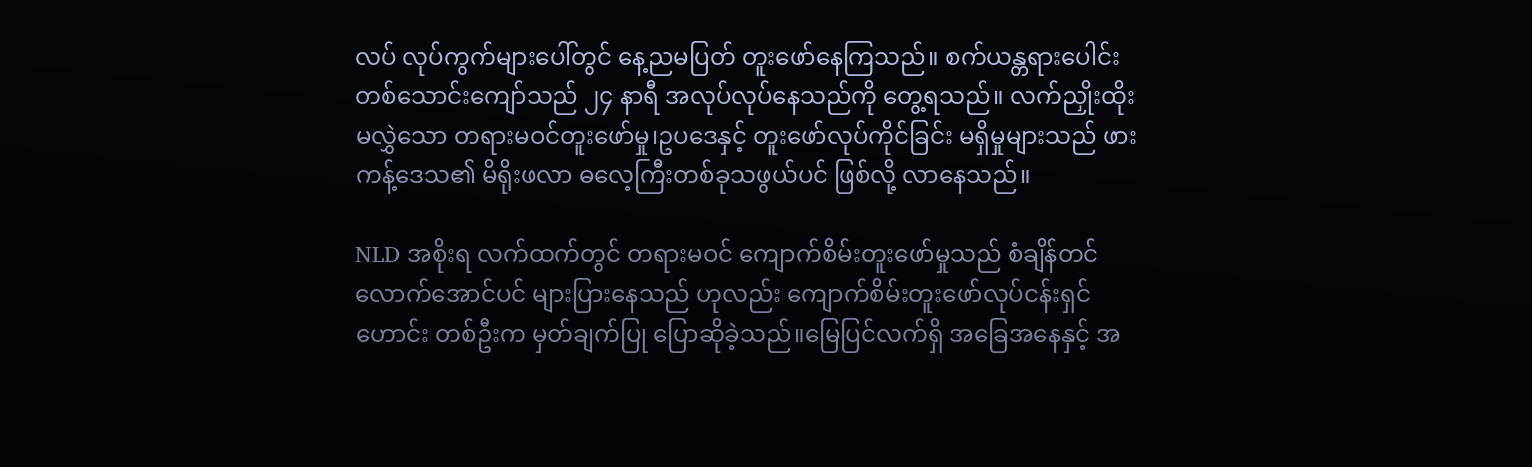လပ် လုပ်ကွက်များပေါ်တွင် နေ့ညမပြတ် တူးဖော်နေကြသည်။ စက်ယန္တရားပေါင်း တစ်သောင်းကျော်သည် ၂၄ နာရီ အလုပ်လုပ်နေသည်ကို တွေ့ရသည်။ လက်ညှိုးထိုးမလွှဲသော တရားမဝင်တူးဖော်မှု၊ဥပဒေနှင့် တူးဖော်လုပ်ကိုင်ခြင်း မရှိမှုများသည် ဖားကန့်ဒေသ၏ မိရိုးဖလာ ဓလေ့ကြီးတစ်ခုသဖွယ်ပင် ဖြစ်လို့ လာနေသည်။

NLD အစိုးရ လက်ထက်တွင် တရားမဝင် ကျောက်စိမ်းတူးဖော်မှုသည် စံချိန်တင်လောက်အောင်ပင် များပြားနေသည် ဟုလည်း ကျောက်စိမ်းတူးဖော်လုပ်ငန်းရှင်ဟောင်း တစ်ဦးက မှတ်ချက်ပြု ပြောဆိုခဲ့သည်။မြေပြင်လက်ရှိ အခြေအနေနှင့် အ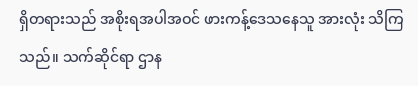ရှိတရားသည် အစိုးရအပါအဝင် ဖားကန့်ဒေသနေသူ အားလုံး သိကြသည်။ သက်ဆိုင်ရာ ဌာန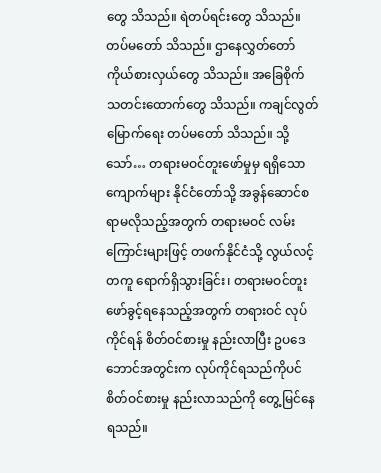တွေ သိသည်။ ရဲတပ်ရင်းတွေ သိသည်။ တပ်မတော် သိသည်။ ဌာနေလွှတ်တော် ကိုယ်စားလှယ်တွေ သိသည်။ အခြေစိုက် သတင်းထောက်တွေ သိသည်။ ကချင်လွတ်မြောက်ရေး တပ်မတော် သိသည်။ သို့သော်… တရားမဝင်တူးဖော်မှုမှ ရရှိသော ကျောက်များ နိုင်ငံတော်သို့ အခွန်ဆောင်စရာမလိုသည့်အတွက် တရားမဝင် လမ်းကြောင်းများဖြင့် တဖက်နိုင်ငံသို့ လွယ်လင့်တကူ ရောက်ရှိသွားခြင်း၊ တရားမဝင်တူးဖော်ခွင့်ရနေသည့်အတွက် တရားဝင် လုပ်ကိုင်ရန် စိတ်ဝင်စားမှု နည်းလာပြီး ဥပဒေဘောင်အတွင်းက လုပ်ကိုင်ရသည်ကိုပင် စိတ်ဝင်စားမှု နည်းလာသည်ကို တွေ့မြင်နေရသည်။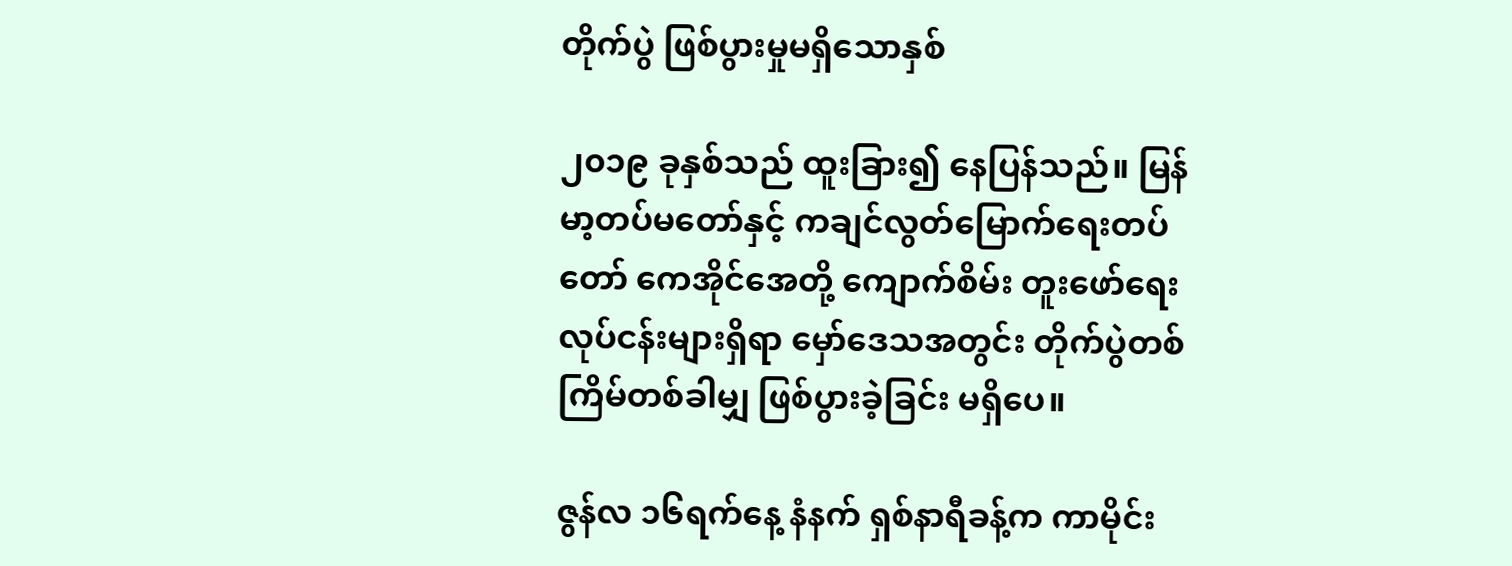တိုက်ပွဲ ဖြစ်ပွားမှုမရှိသောနှစ်

၂၀၁၉ ခုနှစ်သည် ထူးခြား၍ နေပြန်သည်။ မြန်မာ့တပ်မတော်နှင့် ကချင်လွတ်မြောက်ရေးတပ်တော် ကေအိုင်အေတို့ ကျောက်စိမ်း တူးဖော်ရေး လုပ်ငန်းများရှိရာ မှော်ဒေသအတွင်း တိုက်ပွဲတစ်ကြိမ်တစ်ခါမျှ ဖြစ်ပွားခဲ့ခြင်း မရှိပေ။

ဇွန်လ ၁၆ရက်နေ့ နံနက် ရှစ်နာရီခန့်က ကာမိုင်း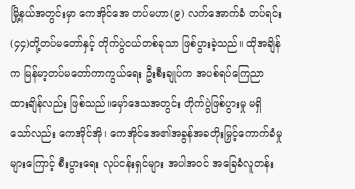မြို့နယ်အတွင်းမှာ ကေအိုင်အေ တပ်မဟာ(၉) လက်အောက်ခံ တပ်ရင်း(၄၄)တို့တပ်မတော်နှင့် တိုက်ပွဲငယ်တစ်ခုသာ ဖြစ်ပွားခဲ့သည်။ ထိုအချိန်က မြန်မာ့တပ်မတော်ကာကွယ်ရေး ဦးစီးချုပ်က အပစ်ရပ်ကြေညာထားချိန်လည်း ဖြစ်သည်။မှော်ဒေသအတွင်း တိုက်ပွဲဖြစ်ပွားမှု မရှိသော်လည်း ကေအိုင်အို၊ ကေအိုင်အေ၏အခွန်အခတိုးမြှင့်ကောက်ခံမှုများကြောင့် စီးပွားရေး လုပ်ငန်းရှင်များ အပါအဝင် အခြေခံလူတန်း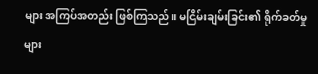များ အကြပ်အတည်း ဖြစ်ကြသည်။ မငြိမ်းချမ်းခြင်း၏ ရိုက်ခတ်မှုများ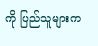ကို ပြည်သူများက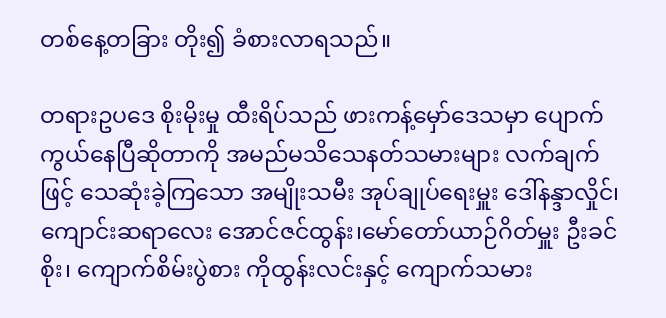တစ်နေ့တခြား တိုး၍ ခံစားလာရသည်။

တရားဥပဒေ စိုးမိုးမှု ထီးရိပ်သည် ဖားကန့်မှော်ဒေသမှာ ပျောက်ကွယ်နေပြီဆိုတာကို အမည်မသိသေနတ်သမားများ လက်ချက်ဖြင့် သေဆုံးခဲ့ကြသော အမျိုးသမီး အုပ်ချုပ်ရေးမှူး ဒေါ်နန္ဒာလှိုင်၊ ကျောင်းဆရာလေး အောင်ဇင်ထွန်း၊မော်တော်ယာဉ်ဂိတ်မှူး ဦးခင်စိုး၊ ကျောက်စိမ်းပွဲစား ကိုထွန်းလင်းနှင့် ကျောက်သမား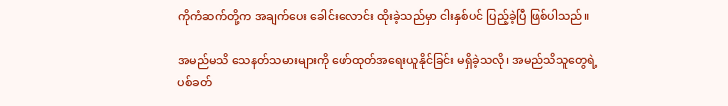ကိုကံဆက်တို့က အချက်ပေး ခေါင်းလောင်း ထိုးခဲ့သည်မှာ ငါးနှစ်ပင် ပြည့်ခဲ့ပြီ ဖြစ်ပါသည်။

အမည်မသိ သေနတ်သမားများကို ဖော်ထုတ်အရေးယူနိုင်ခြင်း မရှိခဲ့သလို၊ အမည်သိသူတွေရဲ့ ပစ်ခတ်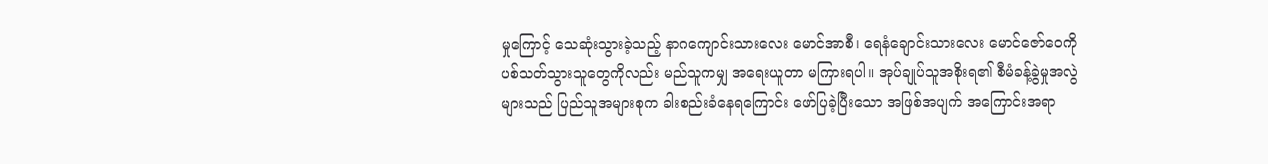မှုကြောင့် သေဆုံးသွားခဲ့သည့် နာဂကျောင်းသားလေး မောင်အာစီ၊ ရေနံချောင်းသားလေး မောင်ဇော်ဝေကို ပစ်သတ်သွားသူတွေကိုလည်း မည်သူကမျှ အရေးယူတာ မကြားရပါ။ အုပ်ချုပ်သူအစိုးရ၏ စီမံခန့်ခွဲမှုအလွဲများသည် ပြည်သူအများစုက ခါးစည်းခံနေရကြောင်း ဖော်ပြခဲ့ပြီးသော အဖြစ်အပျက် အကြောင်းအရာ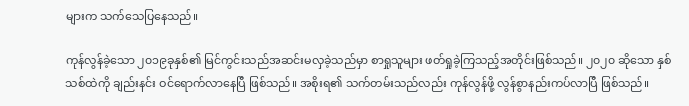များက သက်သေပြနေသည်။

ကုန်လွန်ခဲ့သော ၂၀၁၉ခုနှစ်၏ မြင်ကွင်းသည်အဆင်းမလှခဲ့သည်မှာ စာရှုသူများ ဖတ်ရှုခဲ့ကြသည့်အတိုင်းဖြစ်သည်။ ၂၀၂၀ ဆိုသော နှစ်သစ်ထဲကို ချည်းနင်း ဝင်ရောက်လာနေပြီ ဖြစ်သည်။ အစိုးရ၏ သက်တမ်းသည်လည်း ကုန်လွန်ဖို့ လွန်စွာနည်းကပ်လာပြီ ဖြစ်သည်။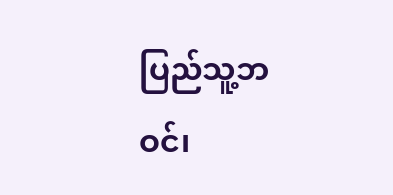ပြည်သူ့ဘဝင်၊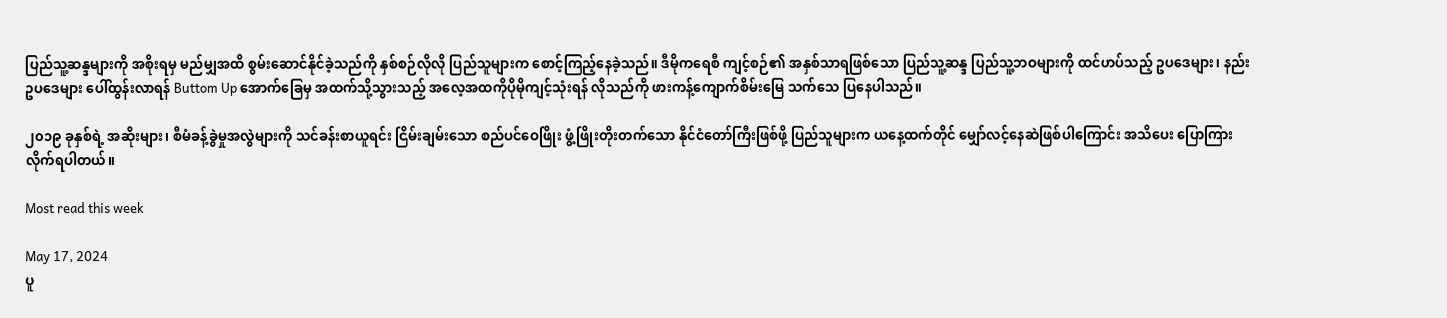ပြည်သူ့ဆန္ဒများကို အစိုးရမှ မည်မျှအထိ စွမ်းဆောင်နိုင်ခဲ့သည်ကို နှစ်စဉ်လိုလို ပြည်သူများက စောင့်ကြည့်နေခဲ့သည်။ ဒီမိုကရေစီ ကျင့်စဉ်၏ အနှစ်သာရဖြစ်သော ပြည်သူ့ဆန္ဒ ပြည်သူ့ဘဝများကို ထင်ဟပ်သည့် ဥပဒေများ၊ နည်းဥပဒေများ ပေါ်ထွန်းလာရန် Buttom Up အောက်ခြေမှ အထက်သို့သွားသည့် အလေ့အထကိုပိုမိုကျင့်သုံးရန် လိုသည်ကို ဖားကန့်ကျောက်စိမ်းမြေ သက်သေ ပြနေပါသည်။

၂၀၁၉ ခုနှစ်ရဲ့ အဆိုးများ၊ စီမံခန့်ခွဲမှုအလွဲများကို သင်ခန်းစာယူရင်း ငြိမ်းချမ်းသော စည်ပင်ဝေဖြိုး ဖွံ့ဖြိုးတိုးတက်သော နိုင်ငံတော်ကြီးဖြစ်ဖို့ ပြည်သူများက ယနေ့ထက်တိုင် မျှော်လင့်နေဆဲဖြစ်ပါကြောင်း အသိပေး ပြောကြားလိုက်ရပါတယ်။

Most read this week

May 17, 2024
ပူ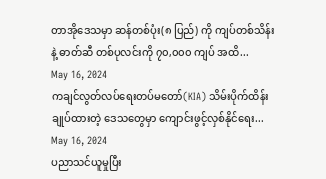တာအိုဒေသမှာ ဆန်တစ်ပုံး(၈ ပြည်) ကို ကျပ်တစ်သိန်း နဲ့ ဓာတ်ဆီ တစ်ပုလင်းကို ၇၀,၀၀၀ ကျပ် အထိ...
May 16, 2024
ကချင်လွတ်လပ်ရေးတပ်မတော်(KIA) သိမ်းပိုက်ထိန်းချုပ်ထားတဲ့ ဒေသတွေမှာ ကျောင်းဖွင့်လှစ်နိုင်ရေး...
May 16, 2024
ပညာသင်ယူမှုပြီး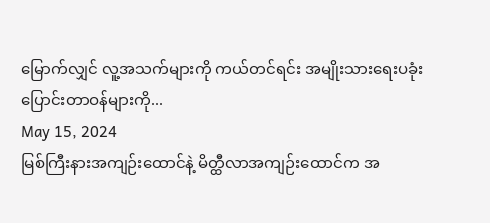မြောက်လျှင် လူ့အသက်များကို ကယ်တင်ရင်း အမျိုးသားရေးပခုံးပြောင်းတာဝန်များကို...
May 15, 2024
မြစ်ကြီးနားအကျဉ်းထောင်နဲ့ မိတ္ထီလာအကျဉ်းထောင်က အ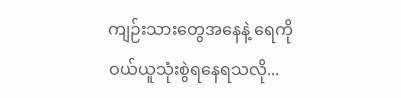ကျဉ်းသားတွေအနေနဲ့ ရေကိုဝယ်ယူသုံးစွဲရနေရသလို...